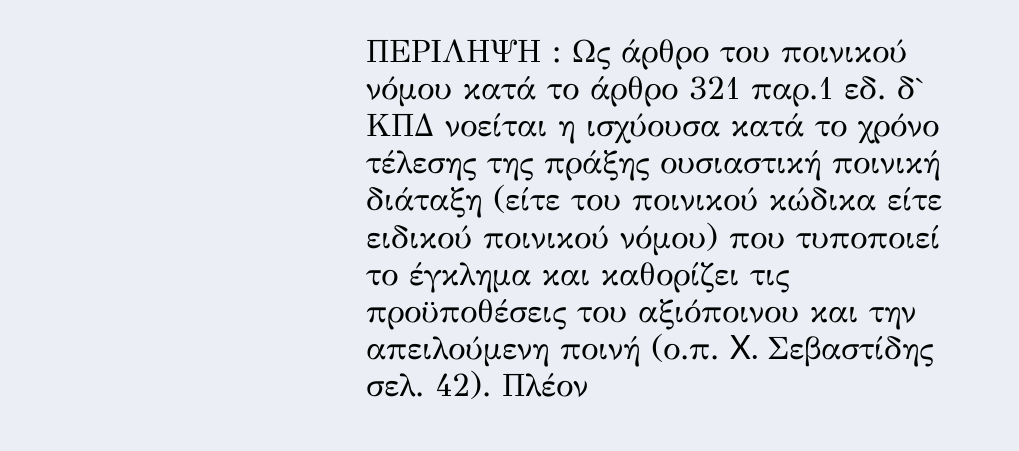ΠΕΡΙΛΗΨΗ : Ως άρθρο του ποινικού νόμου κατά το άρθρο 321 παρ.1 εδ. δ` ΚΠΔ νοείται η ισχύουσα κατά το χρόνο τέλεσης της πράξης ουσιαστική ποινική διάταξη (είτε του ποινικού κώδικα είτε ειδικού ποινικού νόμου) που τυποποιεί το έγκλημα και καθορίζει τις προϋποθέσεις του αξιόποινου και την απειλούμενη ποινή (ο.π. X. Σεβαστίδης σελ. 42). Πλέον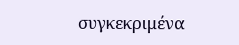συγκεκριμένα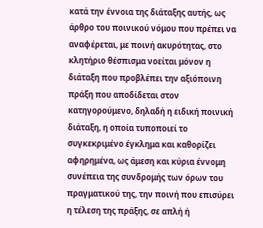κατά την έννοια της διάταξης αυτής, ως άρθρο του ποινικού νόμου που πρέπει να αναφέρεται, με ποινή ακυρότητας, στο κλητήριο θέσπισμα νοείται μόνον η διάταξη που προβλέπει την αξιόποινη πράξη που αποδίδεται στον κατηγορούμενο, δηλαδή η ειδική ποινική διάταξη, η οποία τυποποιεί το συγκεκριμένο έγκλημα και καθορίζει αφηρημένα, ως άμεση και κύρια έννομη συνέπεια της συνδρομής των όρων του πραγματικού της, την ποινή που επισύρει η τέλεση της πράξης, σε απλή ή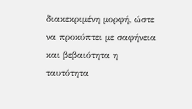διακεκριμένη μορφή, ώστε να προκύπτει με σαφήνεια και βεβαιότητα η ταυτότητα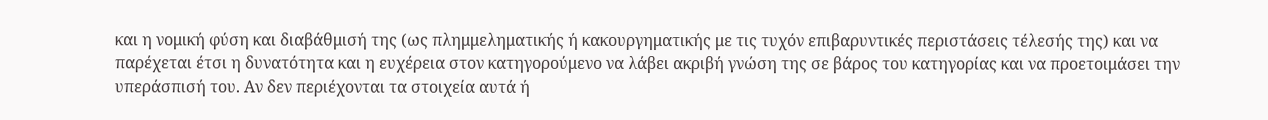και η νομική φύση και διαβάθμισή της (ως πλημμεληματικής ή κακουργηματικής με τις τυχόν επιβαρυντικές περιστάσεις τέλεσής της) και να παρέχεται έτσι η δυνατότητα και η ευχέρεια στον κατηγορούμενο να λάβει ακριβή γνώση της σε βάρος του κατηγορίας και να προετοιμάσει την υπεράσπισή του. Αν δεν περιέχονται τα στοιχεία αυτά ή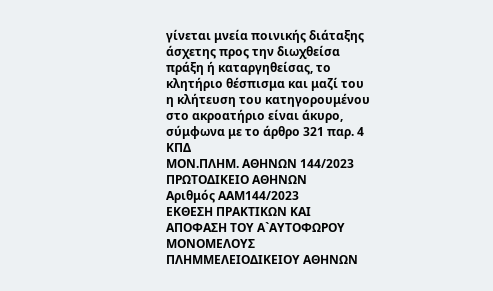γίνεται μνεία ποινικής διάταξης άσχετης προς την διωχθείσα πράξη ή καταργηθείσας, το κλητήριο θέσπισμα και μαζί του η κλήτευση του κατηγορουμένου στο ακροατήριο είναι άκυρο, σύμφωνα με το άρθρο 321 παρ. 4 ΚΠΔ
ΜΟΝ.ΠΛΗΜ. ΑΘΗΝΩΝ 144/2023
ΠΡΩΤΟΔΙΚΕΙΟ ΑΘΗΝΩΝ
Αριθμός ΑΑΜ144/2023
ΕΚΘΕΣΗ ΠΡΑΚΤΙΚΩΝ ΚΑΙ ΑΠΟΦΑΣΗ ΤΟΥ Α`ΑΥΤΟΦΩΡΟΥ ΜΟΝΟΜΕΛΟΥΣ ΠΛΗΜΜΕΛΕΙΟΔΙΚΕΙΟΥ ΑΘΗΝΩΝ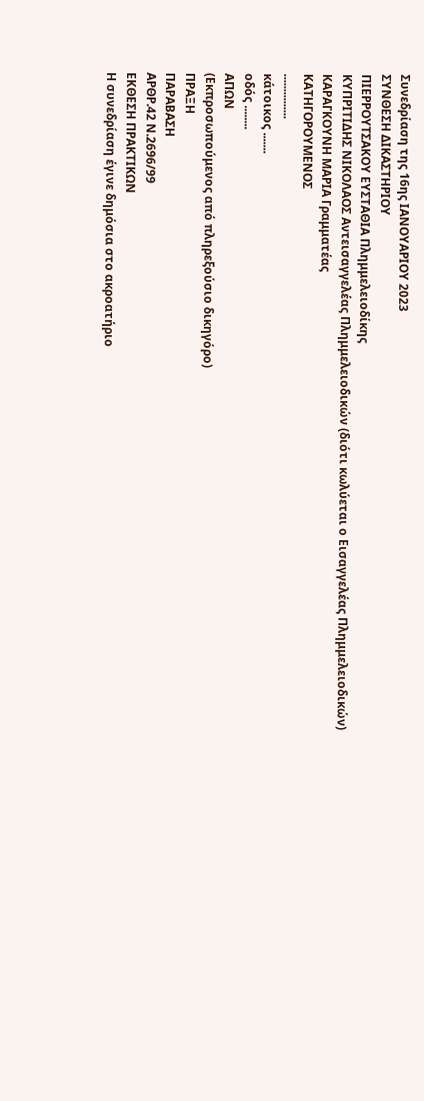Συνεδρίαση της 16ης ΙΑΝΟΥΑΡΙΟΥ 2023
ΣΥΝΘΕΣΗ ΔΙΚΑΣΤΗΡΙΟΥ
ΠΙΕΡΡΟΥΤΣΑΚΟΥ ΕΥΣΤΑΘΙΑ Πλημμελειοδίκης
ΚΥΠΡΙΤΙΔΗΣ ΝΙΚΟΛΑΟΣ Αντεισαγγελέας Πλημμελειοδικών (διότι κωλύεται ο Εισαγγελέας Πλημμελειοδικών)
ΚΑΡΑΓΚΟΥΝΗ ΜΑΡΙΑ Γραμματέας
ΚΑΤΗΓΟΡΟΥΜΕΝΟΣ
...............
κάτοικος .......
οδός ........
ΑΠΩΝ
(Εκπροσωπούμενος από πληρεξούσιο δικηγόρο)
ΠΡΑΞΗ
ΠΑΡΑΒΑΣΗ
ΑΡΘΡ.42 Ν.2696/99
ΕΚΘΕΣΗ ΠΡΑΚΤΙΚΩΝ
Η συνεδρίαση έγινε δημόσια στο ακροατήριο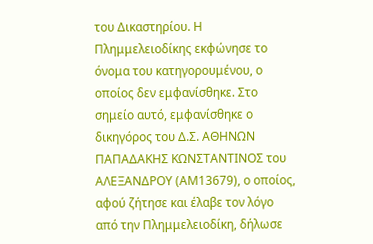του Δικαστηρίου. Η Πλημμελειοδίκης εκφώνησε το όνομα του κατηγορουμένου, ο οποίος δεν εμφανίσθηκε. Στο σημείο αυτό, εμφανίσθηκε ο δικηγόρος του Δ.Σ. ΑΘΗΝΩΝ ΠΑΠΑΔΑΚΗΣ ΚΩΝΣΤΑΝΤΙΝΟΣ του ΑΛΕΞΑΝΔΡΟΥ (ΑΜ13679), ο οποίος, αφού ζήτησε και έλαβε τον λόγο από την Πλημμελειοδίκη, δήλωσε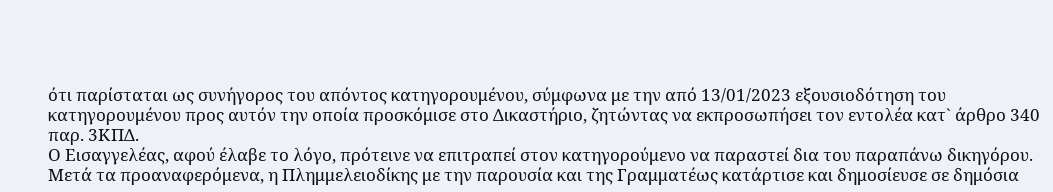ότι παρίσταται ως συνήγορος του απόντος κατηγορουμένου, σύμφωνα με την από 13/01/2023 εξουσιοδότηση του κατηγορουμένου προς αυτόν την οποία προσκόμισε στο Δικαστήριο, ζητώντας να εκπροσωπήσει τον εντολέα κατ` άρθρο 340 παρ. 3ΚΠΔ.
Ο Εισαγγελέας, αφού έλαβε το λόγο, πρότεινε να επιτραπεί στον κατηγορούμενο να παραστεί δια του παραπάνω δικηγόρου.
Μετά τα προαναφερόμενα, η Πλημμελειοδίκης με την παρουσία και της Γραμματέως κατάρτισε και δημοσίευσε σε δημόσια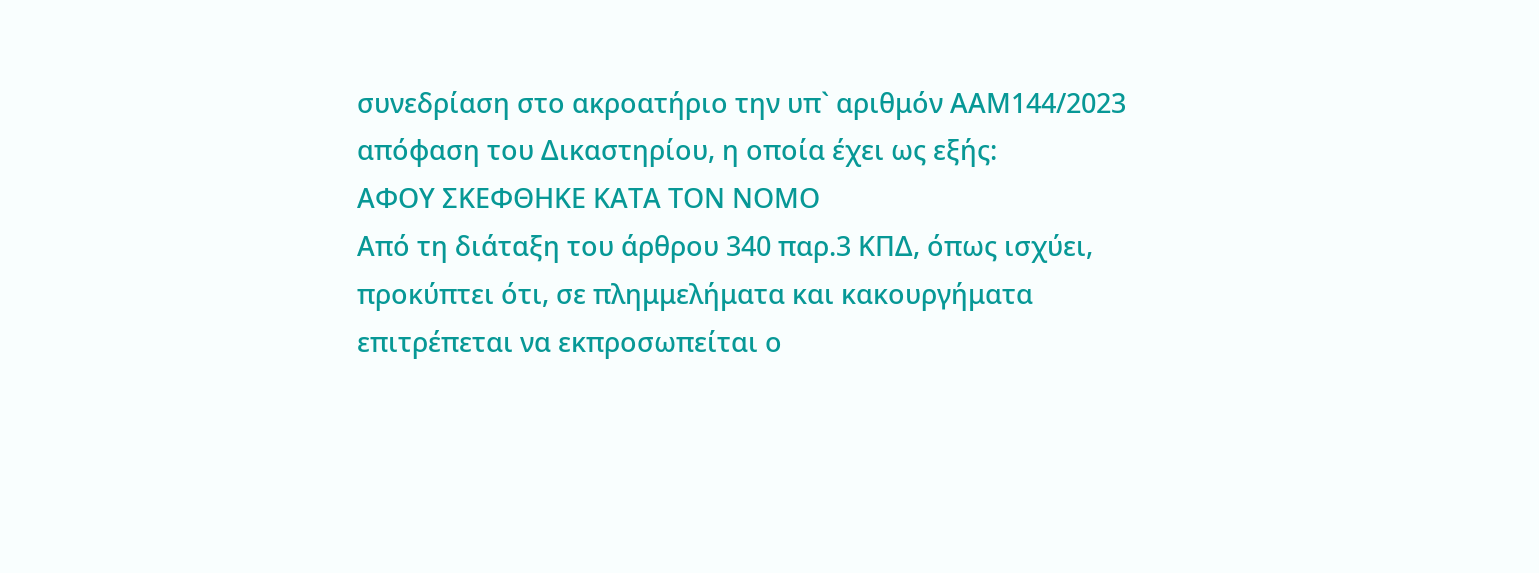συνεδρίαση στο ακροατήριο την υπ` αριθμόν ΑΑΜ144/2023 απόφαση του Δικαστηρίου, η οποία έχει ως εξής:
ΑΦΟΥ ΣΚΕΦΘΗΚΕ ΚΑΤΑ ΤΟΝ ΝΟΜΟ
Από τη διάταξη του άρθρου 340 παρ.3 ΚΠΔ, όπως ισχύει, προκύπτει ότι, σε πλημμελήματα και κακουργήματα επιτρέπεται να εκπροσωπείται ο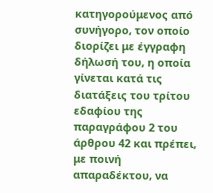κατηγορούμενος από συνήγορο, τον οποίο διορίζει με έγγραφη δήλωσή του, η οποία γίνεται κατά τις διατάξεις του τρίτου εδαφίου της παραγράφου 2 του άρθρου 42 και πρέπει, με ποινή απαραδέκτου, να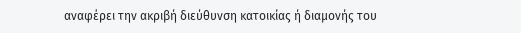αναφέρει την ακριβή διεύθυνση κατοικίας ή διαμονής του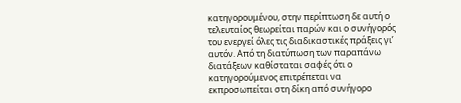κατηγορουμένου, στην περίπτωση δε αυτή ο τελευταίος θεωρείται παρών και ο συνήγορός του ενεργεί όλες τις διαδικαστικές πράξεις γι’ αυτόν. Από τη διατύπωση των παραπάνω διατάξεων καθίσταται σαφές ότι ο κατηγορούμενος επιτρέπεται να εκπροσωπείται στη δίκη από συνήγορο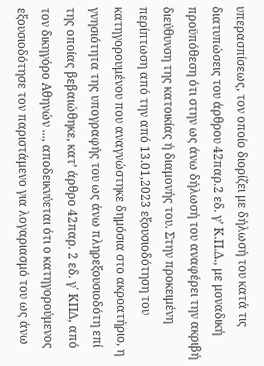υπερασπίσεως, τον οποίο διορίζει με δήλωσή του κατά τις διατυπώσεις του άρθρου 42παρ.2 εδ. γ’ Κ.Π.Δ., με μοναδική προϋπόθεση ότι στην ως άνω δήλωσή του αναφέρει την ακριβή διεύθυνση της κατοικίας ή διαμονής του. Στην προκειμένη περίπτωση από την από 13.01,2023 εξουσιοδότηση του κατηγορουμένου που αναγνώστηκε δημόσια στο ακροατήριο, η γνησιότητα της υπογραφής του ως άνω πληρεξουσιοδότη επί της οποίας βεβαιώθηκε, κατ’ άρθρο 42παρ. 2 εδ. γ΄ ΚΠΔ, από τον δικηγόρο Αθηνών ..., αποδεικνύεται ότι ο κατηγορούμενος εξουσιοδότησε τον παριστάμενο για λογαριασμό του ως άνω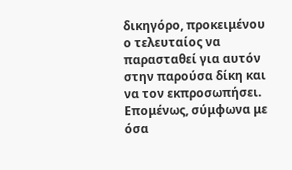δικηγόρο, προκειμένου ο τελευταίος να παρασταθεί για αυτόν στην παρούσα δίκη και να τον εκπροσωπήσει. Επομένως, σύμφωνα με όσα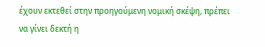έχουν εκτεθεί στην προηγούμενη νομική σκέψη, πρέπει να γίνει δεκτή η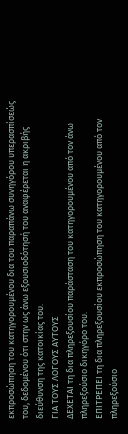εκπροσώπηση του κατηγορουμένου δια του παραπάνω συνηγόρου υπερασπίσεώς του, δεδομένου ότι στην ως άνω εξουσιοδότησή του αναφέρεται η ακριβής διεύθυνση της κατοικίας του.
ΓΙΑ ΤΟΥΣ ΛΟΓΟΥΣ ΑΥΤΟΥΣ
ΔΕΧΕΤΑΙ τη δια πληρεξουσίου παράσταση του κατηγορουμένου από τον άνω πληρεξούσιο δικηγόρο του.
ΕΠΙΤΡΕΠΕΙ τη δια πληρεξουσίου εκπροσώπηση του κατηγορουμένου από τον πληρεξούσιο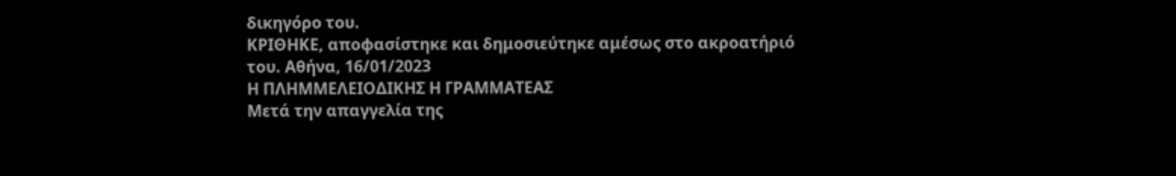δικηγόρο του.
ΚΡΙΘΗΚΕ, αποφασίστηκε και δημοσιεύτηκε αμέσως στο ακροατήριό του. Αθήνα, 16/01/2023
Η ΠΛΗΜΜΕΛΕΙΟΔΙΚΗΣ Η ΓΡΑΜΜΑΤΕΑΣ
Μετά την απαγγελία της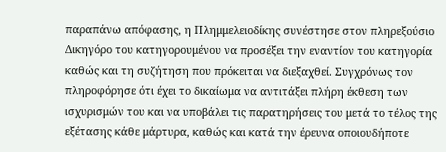παραπάνω απόφασης, η Πλημμελειοδίκης συνέστησε στον πληρεξούσιο Δικηγόρο του κατηγορουμένου να προσέξει την εναντίον του κατηγορία καθώς και τη συζήτηση που πρόκειται να διεξαχθεί. Συγχρόνως τον πληροφόρησε ότι έχει το δικαίωμα να αντιτάξει πλήρη έκθεση των ισχυρισμών του και να υποβάλει τις παρατηρήσεις του μετά το τέλος της εξέτασης κάθε μάρτυρα, καθώς και κατά την έρευνα οποιουδήποτε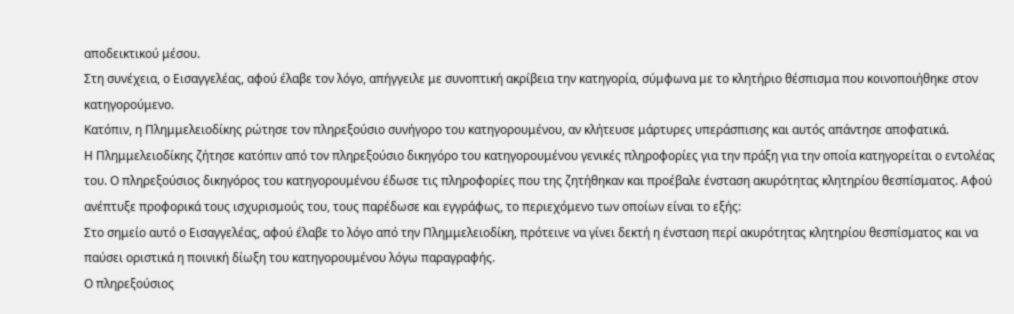αποδεικτικού μέσου.
Στη συνέχεια, ο Εισαγγελέας, αφού έλαβε τον λόγο, απήγγειλε με συνοπτική ακρίβεια την κατηγορία, σύμφωνα με το κλητήριο θέσπισμα που κοινοποιήθηκε στον κατηγορούμενο.
Κατόπιν, η Πλημμελειοδίκης ρώτησε τον πληρεξούσιο συνήγορο του κατηγορουμένου, αν κλήτευσε μάρτυρες υπεράσπισης και αυτός απάντησε αποφατικά.
Η Πλημμελειοδίκης ζήτησε κατόπιν από τον πληρεξούσιο δικηγόρο του κατηγορουμένου γενικές πληροφορίες για την πράξη για την οποία κατηγορείται ο εντολέας του. Ο πληρεξούσιος δικηγόρος του κατηγορουμένου έδωσε τις πληροφορίες που της ζητήθηκαν και προέβαλε ένσταση ακυρότητας κλητηρίου θεσπίσματος. Αφού ανέπτυξε προφορικά τους ισχυρισμούς του, τους παρέδωσε και εγγράφως, το περιεχόμενο των οποίων είναι το εξής:
Στο σημείο αυτό ο Εισαγγελέας, αφού έλαβε το λόγο από την Πλημμελειοδίκη, πρότεινε να γίνει δεκτή η ένσταση περί ακυρότητας κλητηρίου θεσπίσματος και να παύσει οριστικά η ποινική δίωξη του κατηγορουμένου λόγω παραγραφής.
Ο πληρεξούσιος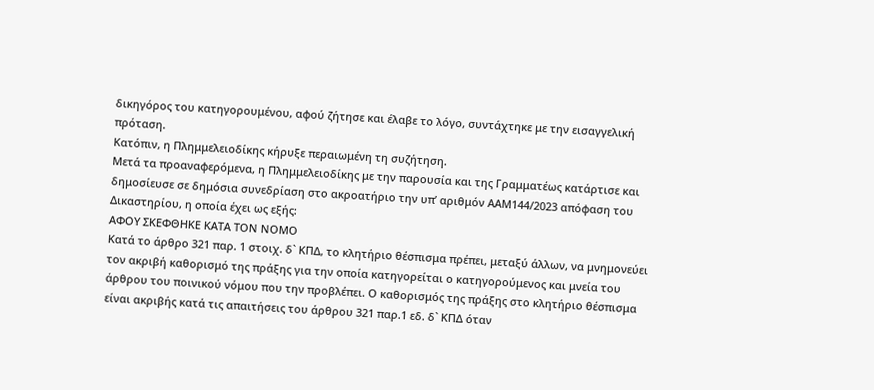δικηγόρος του κατηγορουμένου, αφού ζήτησε και έλαβε το λόγο, συντάχτηκε με την εισαγγελική πρόταση.
Κατόπιν, η Πλημμελειοδίκης κήρυξε περαιωμένη τη συζήτηση.
Μετά τα προαναφερόμενα, η Πλημμελειοδίκης με την παρουσία και της Γραμματέως κατάρτισε και δημοσίευσε σε δημόσια συνεδρίαση στο ακροατήριο την υπ’ αριθμόν ΑΑΜ144/2023 απόφαση του Δικαστηρίου, η οποία έχει ως εξής:
ΑΦΟΥ ΣΚΕΦΘΗΚΕ ΚΑΤΑ ΤΟΝ ΝΟΜΟ
Κατά το άρθρο 321 παρ. 1 στοιχ. δ` ΚΠΔ, το κλητήριο θέσπισμα πρέπει, μεταξύ άλλων, να μνημονεύει τον ακριβή καθορισμό της πράξης για την οποία κατηγορείται ο κατηγορούμενος και μνεία του άρθρου του ποινικού νόμου που την προβλέπει. Ο καθορισμός της πράξης στο κλητήριο θέσπισμα είναι ακριβής κατά τις απαιτήσεις του άρθρου 321 παρ.1 εδ. δ` ΚΠΔ όταν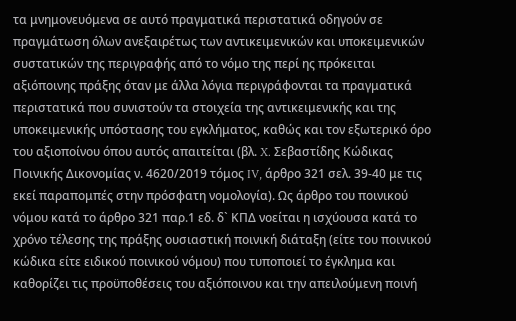τα μνημονευόμενα σε αυτό πραγματικά περιστατικά οδηγούν σε πραγμάτωση όλων ανεξαιρέτως των αντικειμενικών και υποκειμενικών συστατικών της περιγραφής από το νόμο της περί ης πρόκειται αξιόποινης πράξης όταν με άλλα λόγια περιγράφονται τα πραγματικά περιστατικά που συνιστούν τα στοιχεία της αντικειμενικής και της υποκειμενικής υπόστασης του εγκλήματος, καθώς και τον εξωτερικό όρο του αξιοποίνου όπου αυτός απαιτείται (βλ. X. Σεβαστίδης Κώδικας Ποινικής Δικονομίας ν. 4620/2019 τόμος IV, άρθρο 321 σελ. 39-40 με τις εκεί παραπομπές στην πρόσφατη νομολογία). Ως άρθρο του ποινικού νόμου κατά το άρθρο 321 παρ.1 εδ. δ` ΚΠΔ νοείται η ισχύουσα κατά το χρόνο τέλεσης της πράξης ουσιαστική ποινική διάταξη (είτε του ποινικού κώδικα είτε ειδικού ποινικού νόμου) που τυποποιεί το έγκλημα και καθορίζει τις προϋποθέσεις του αξιόποινου και την απειλούμενη ποινή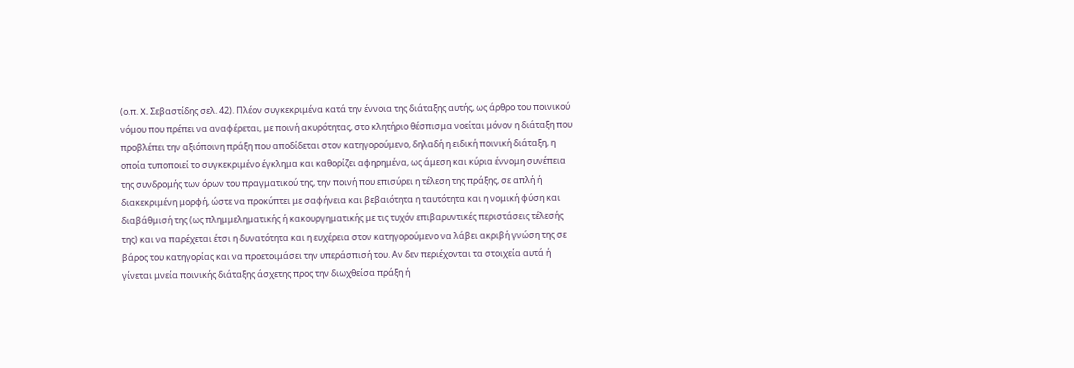(ο.π. X. Σεβαστίδης σελ. 42). Πλέον συγκεκριμένα κατά την έννοια της διάταξης αυτής, ως άρθρο του ποινικού νόμου που πρέπει να αναφέρεται, με ποινή ακυρότητας, στο κλητήριο θέσπισμα νοείται μόνον η διάταξη που προβλέπει την αξιόποινη πράξη που αποδίδεται στον κατηγορούμενο, δηλαδή η ειδική ποινική διάταξη, η οποία τυποποιεί το συγκεκριμένο έγκλημα και καθορίζει αφηρημένα, ως άμεση και κύρια έννομη συνέπεια της συνδρομής των όρων του πραγματικού της, την ποινή που επισύρει η τέλεση της πράξης, σε απλή ή διακεκριμένη μορφή, ώστε να προκύπτει με σαφήνεια και βεβαιότητα η ταυτότητα και η νομική φύση και διαβάθμισή της (ως πλημμεληματικής ή κακουργηματικής με τις τυχόν επιβαρυντικές περιστάσεις τέλεσής της) και να παρέχεται έτσι η δυνατότητα και η ευχέρεια στον κατηγορούμενο να λάβει ακριβή γνώση της σε βάρος του κατηγορίας και να προετοιμάσει την υπεράσπισή του. Αν δεν περιέχονται τα στοιχεία αυτά ή γίνεται μνεία ποινικής διάταξης άσχετης προς την διωχθείσα πράξη ή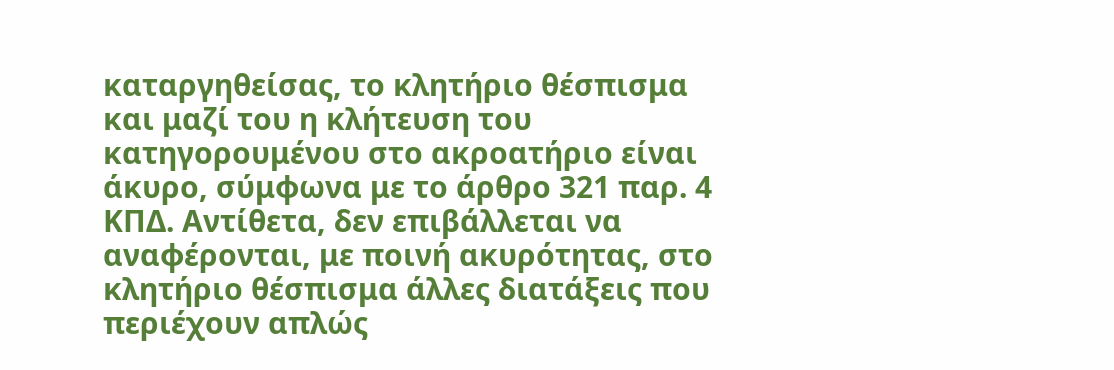καταργηθείσας, το κλητήριο θέσπισμα και μαζί του η κλήτευση του κατηγορουμένου στο ακροατήριο είναι άκυρο, σύμφωνα με το άρθρο 321 παρ. 4 ΚΠΔ. Αντίθετα, δεν επιβάλλεται να αναφέρονται, με ποινή ακυρότητας, στο κλητήριο θέσπισμα άλλες διατάξεις που περιέχουν απλώς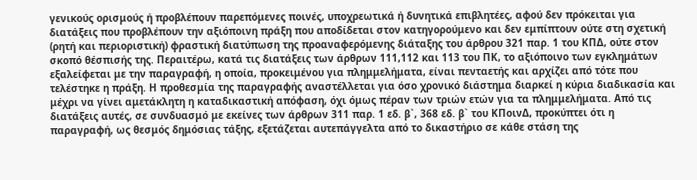γενικούς ορισμούς ή προβλέπουν παρεπόμενες ποινές, υποχρεωτικά ή δυνητικά επιβλητέες, αφού δεν πρόκειται για διατάξεις που προβλέπουν την αξιόποινη πράξη που αποδίδεται στον κατηγορούμενο και δεν εμπίπτουν ούτε στη σχετική (ρητή και περιοριστική) φραστική διατύπωση της προαναφερόμενης διάταξης του άρθρου 321 παρ. 1 του ΚΠΔ, ούτε στον σκοπό θέσπισής της. Περαιτέρω, κατά τις διατάξεις των άρθρων 111,112 και 113 του ΠΚ, το αξιόποινο των εγκλημάτων εξαλείφεται με την παραγραφή, η οποία, προκειμένου για πλημμελήματα, είναι πενταετής και αρχίζει από τότε που τελέστηκε η πράξη. Η προθεσμία της παραγραφής αναστέλλεται για όσο χρονικό διάστημα διαρκεί η κύρια διαδικασία και μέχρι να γίνει αμετάκλητη η καταδικαστική απόφαση, όχι όμως πέραν των τριών ετών για τα πλημμελήματα. Από τις διατάξεις αυτές, σε συνδυασμό με εκείνες των άρθρων 311 παρ. 1 εδ. β`, 368 εδ. β` του ΚΠοινΔ, προκύπτει ότι η παραγραφή, ως θεσμός δημόσιας τάξης, εξετάζεται αυτεπάγγελτα από το δικαστήριο σε κάθε στάση της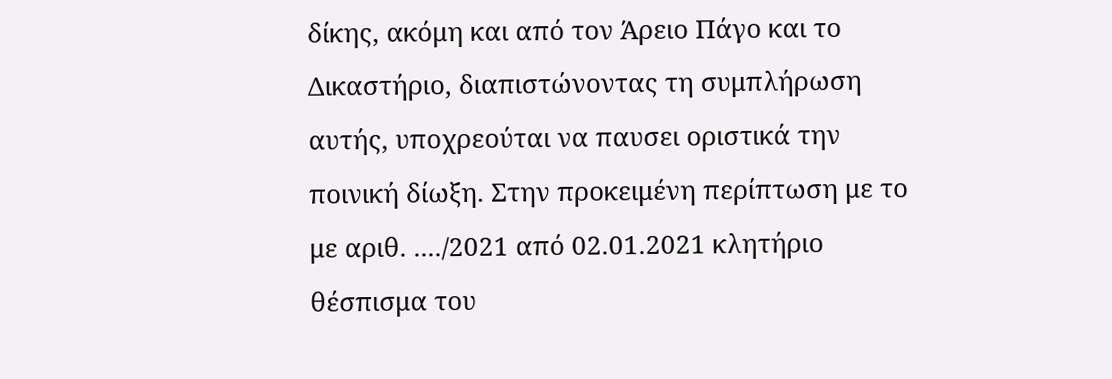δίκης, ακόμη και από τον Άρειο Πάγο και το Δικαστήριο, διαπιστώνοντας τη συμπλήρωση αυτής, υποχρεούται να παυσει οριστικά την ποινική δίωξη. Στην προκειμένη περίπτωση με το με αριθ. ..../2021 από 02.01.2021 κλητήριο θέσπισμα του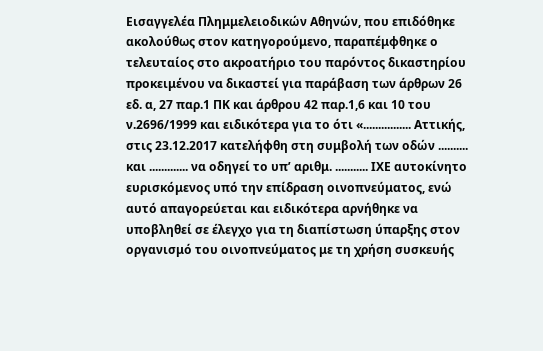Εισαγγελέα Πλημμελειοδικών Αθηνών, που επιδόθηκε ακολούθως στον κατηγορούμενο, παραπέμφθηκε ο τελευταίος στο ακροατήριο του παρόντος δικαστηρίου προκειμένου να δικαστεί για παράβαση των άρθρων 26 εδ. α, 27 παρ.1 ΠΚ και άρθρου 42 παρ.1,6 και 10 του ν.2696/1999 και ειδικότερα για το ότι «................ Αττικής, στις 23.12.2017 κατελήφθη στη συμβολή των οδών .......... και ............. να οδηγεί το υπ’ αριθμ. ........... ΙΧΕ αυτοκίνητο ευρισκόμενος υπό την επίδραση οινοπνεύματος, ενώ αυτό απαγορεύεται και ειδικότερα αρνήθηκε να υποβληθεί σε έλεγχο για τη διαπίστωση ύπαρξης στον οργανισμό του οινοπνεύματος με τη χρήση συσκευής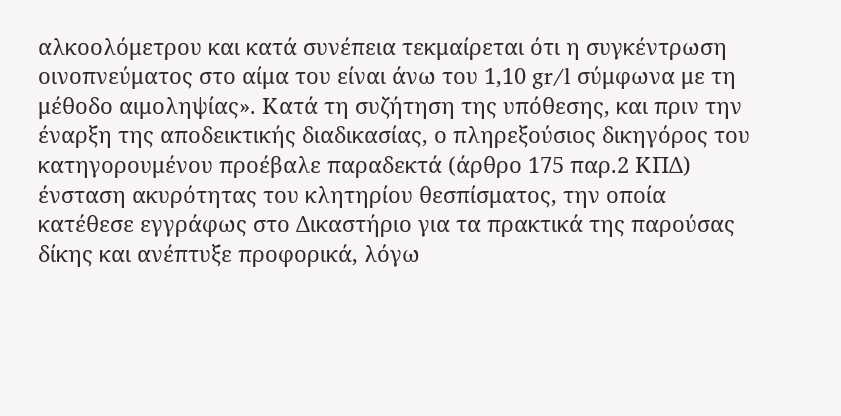αλκοολόμετρου και κατά συνέπεια τεκμαίρεται ότι η συγκέντρωση οινοπνεύματος στο αίμα του είναι άνω του 1,10 gr/l σύμφωνα με τη μέθοδο αιμοληψίας». Κατά τη συζήτηση της υπόθεσης, και πριν την έναρξη της αποδεικτικής διαδικασίας, ο πληρεξούσιος δικηγόρος του κατηγορουμένου προέβαλε παραδεκτά (άρθρο 175 παρ.2 ΚΠΔ) ένσταση ακυρότητας του κλητηρίου θεσπίσματος, την οποία κατέθεσε εγγράφως στο Δικαστήριο για τα πρακτικά της παρούσας δίκης και ανέπτυξε προφορικά, λόγω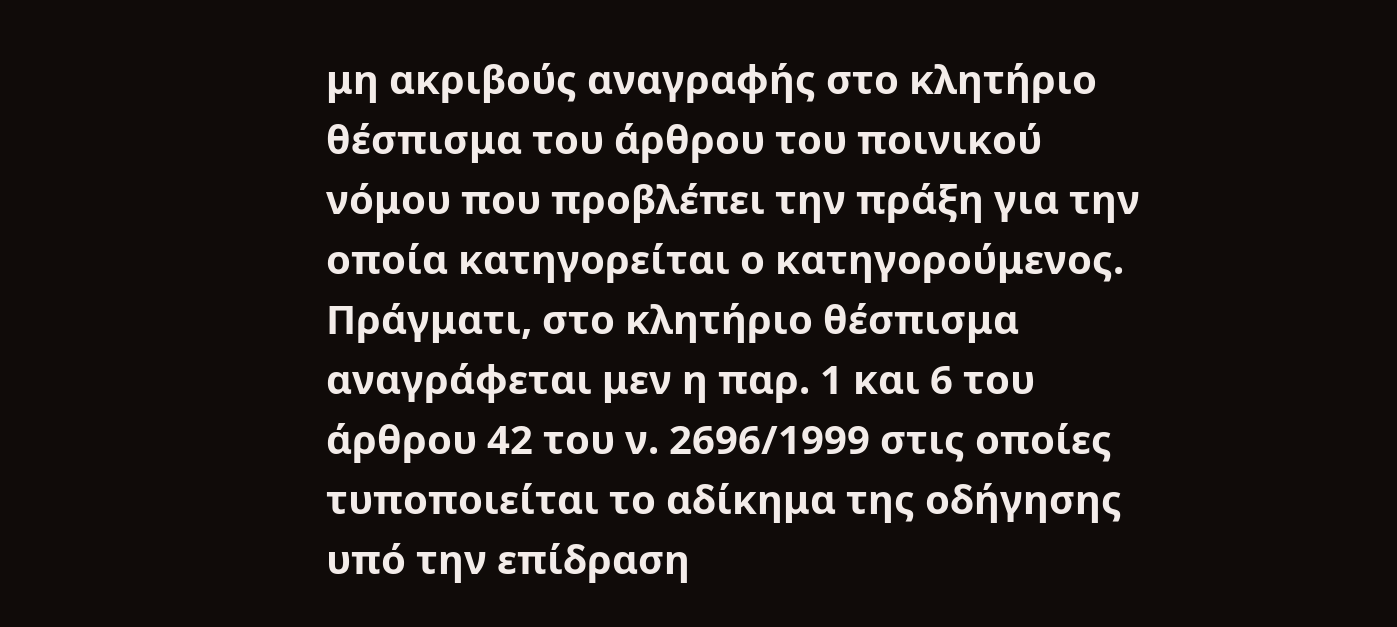μη ακριβούς αναγραφής στο κλητήριο θέσπισμα του άρθρου του ποινικού νόμου που προβλέπει την πράξη για την οποία κατηγορείται ο κατηγορούμενος. Πράγματι, στο κλητήριο θέσπισμα αναγράφεται μεν η παρ. 1 και 6 του άρθρου 42 του ν. 2696/1999 στις οποίες τυποποιείται το αδίκημα της οδήγησης υπό την επίδραση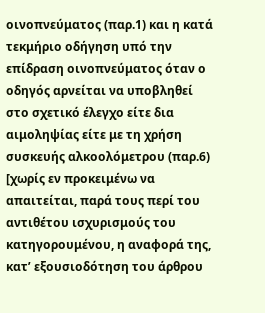οινοπνεύματος (παρ.1) και η κατά τεκμήριο οδήγηση υπό την επίδραση οινοπνεύματος όταν ο οδηγός αρνείται να υποβληθεί στο σχετικό έλεγχο είτε δια αιμοληψίας είτε με τη χρήση συσκευής αλκοολόμετρου (παρ.6) [χωρίς εν προκειμένω να απαιτείται, παρά τους περί του αντιθέτου ισχυρισμούς του κατηγορουμένου, η αναφορά της, κατ’ εξουσιοδότηση του άρθρου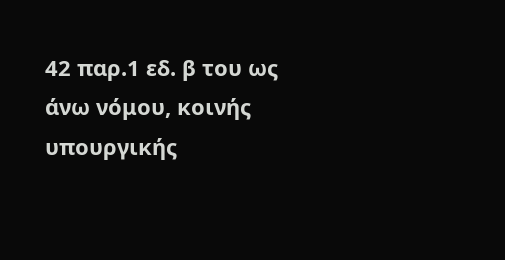42 παρ.1 εδ. β του ως άνω νόμου, κοινής υπουργικής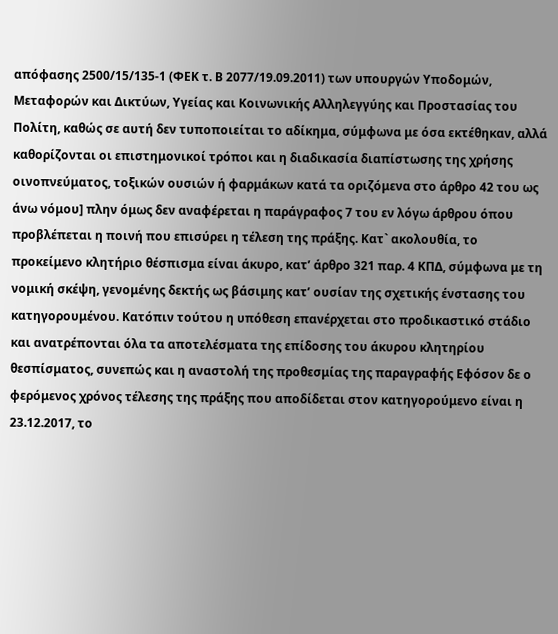απόφασης 2500/15/135-1 (ΦΕΚ τ. Β 2077/19.09.2011) των υπουργών Υποδομών, Μεταφορών και Δικτύων, Υγείας και Κοινωνικής Αλληλεγγύης και Προστασίας του Πολίτη, καθώς σε αυτή δεν τυποποιείται το αδίκημα, σύμφωνα με όσα εκτέθηκαν, αλλά καθορίζονται οι επιστημονικοί τρόποι και η διαδικασία διαπίστωσης της χρήσης οινοπνεύματος, τοξικών ουσιών ή φαρμάκων κατά τα οριζόμενα στο άρθρο 42 του ως άνω νόμου] πλην όμως δεν αναφέρεται η παράγραφος 7 του εν λόγω άρθρου όπου προβλέπεται η ποινή που επισύρει η τέλεση της πράξης. Κατ` ακολουθία, το προκείμενο κλητήριο θέσπισμα είναι άκυρο, κατ’ άρθρο 321 παρ. 4 ΚΠΔ, σύμφωνα με τη νομική σκέψη, γενομένης δεκτής ως βάσιμης κατ’ ουσίαν της σχετικής ένστασης του κατηγορουμένου. Κατόπιν τούτου η υπόθεση επανέρχεται στο προδικαστικό στάδιο και ανατρέπονται όλα τα αποτελέσματα της επίδοσης του άκυρου κλητηρίου θεσπίσματος, συνεπώς και η αναστολή της προθεσμίας της παραγραφής Εφόσον δε ο φερόμενος χρόνος τέλεσης της πράξης που αποδίδεται στον κατηγορούμενο είναι η 23.12.2017, το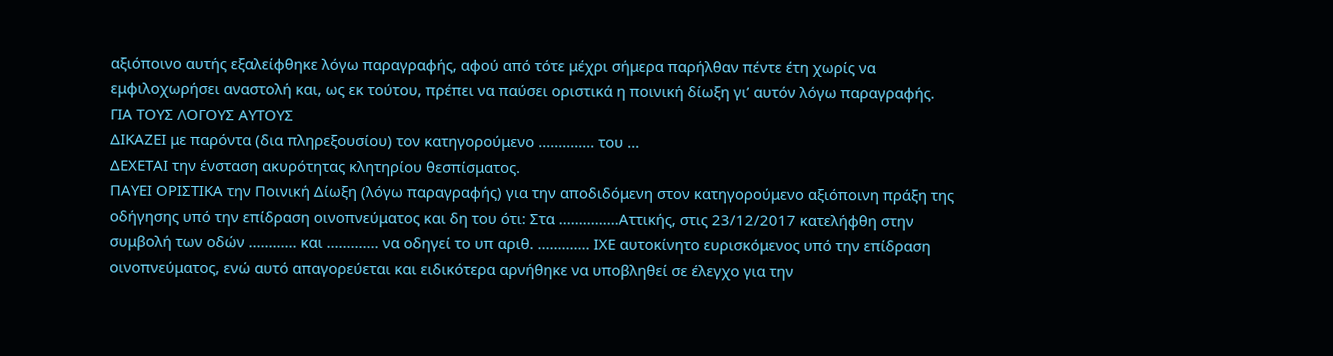αξιόποινο αυτής εξαλείφθηκε λόγω παραγραφής, αφού από τότε μέχρι σήμερα παρήλθαν πέντε έτη χωρίς να εμφιλοχωρήσει αναστολή και, ως εκ τούτου, πρέπει να παύσει οριστικά η ποινική δίωξη γι’ αυτόν λόγω παραγραφής.
ΓΙΑ ΤΟΥΣ ΛΟΓΟΥΣ ΑΥΤΟΥΣ
ΔΙΚΑΖΕΙ με παρόντα (δια πληρεξουσίου) τον κατηγορούμενο .............. του ...
ΔΕΧΕΤΑΙ την ένσταση ακυρότητας κλητηρίου θεσπίσματος.
ΠΑΥΕΙ ΟΡΙΣΤΙΚΑ την Ποινική Δίωξη (λόγω παραγραφής) για την αποδιδόμενη στον κατηγορούμενο αξιόποινη πράξη της οδήγησης υπό την επίδραση οινοπνεύματος και δη του ότι: Στα ...............Αττικής, στις 23/12/2017 κατελήφθη στην συμβολή των οδών ............ και ............. να οδηγεί το υπ αριθ. ............. ΙΧΕ αυτοκίνητο ευρισκόμενος υπό την επίδραση οινοπνεύματος, ενώ αυτό απαγορεύεται και ειδικότερα αρνήθηκε να υποβληθεί σε έλεγχο για την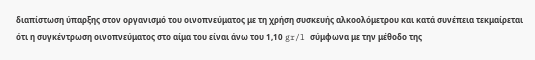διαπίστωση ύπαρξης στον οργανισμό του οινοπνεύματος με τη χρήση συσκευής αλκοολόμετρου και κατά συνέπεια τεκμαίρεται ότι η συγκέντρωση οινοπνεύματος στο αίμα του είναι άνω του 1,10 gr/l σύμφωνα με την μέθοδο της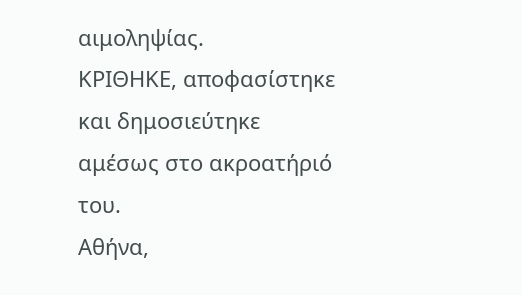αιμοληψίας.
ΚΡΙΘΗΚΕ, αποφασίστηκε και δημοσιεύτηκε αμέσως στο ακροατήριό του.
Αθήνα,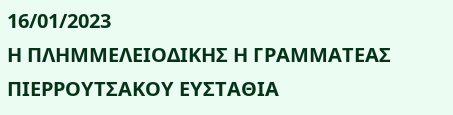16/01/2023
Η ΠΛΗΜΜΕΛΕΙΟΔΙΚΗΣ Η ΓΡΑΜΜΑΤΕΑΣ
ΠΙΕΡΡΟΥΤΣΑΚΟΥ ΕΥΣΤΑΘΙΑ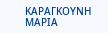ΚΑΡΑΓΚΟΥΝΗ ΜΑΡΙΑ